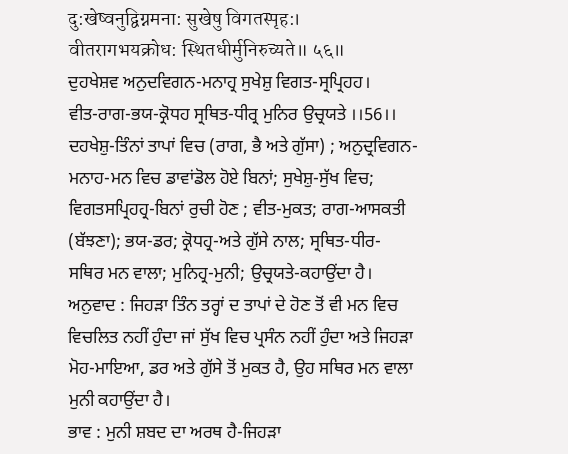दु:खेष्वनुद्विग्नमना: सुखेषु विगतस्पृह:।
वीतरागभयक्रोध: स्थितधीर्मुनिरुच्यते॥ ५६॥
ਦੁਹਖੇਸ਼ਵ ਅਨੁਦਵਿਗਨ-ਮਨਾਹ੍ਰ ਸੁਖੇਸ਼ੁ ਵਿਗਤ-ਸ੍ਰਪ੍ਰਿਹਹ।
ਵੀਤ-ਰਾਗ-ਭਯ-ਕ੍ਰੋਧਹ ਸ੍ਰਥਿਤ-ਧੀਰ੍ਰ ਮੁਨਿਰ ਉਚ੍ਰਯਤੇ ।।56।।
ਦਹਖੇਸ਼ੁ-ਤਿੰਨਾਂ ਤਾਪਾਂ ਵਿਚ (ਰਾਗ, ਭੈ ਅਤੇ ਗੁੱਸਾ) ; ਅਨੁਦ੍ਰਵਿਗਨ-ਮਨਾਹ-ਮਨ ਵਿਚ ਡਾਵਾਂਡੋਲ ਹੋਏ ਬਿਨਾਂ; ਸੁਖੇਸ਼ੁ-ਸੁੱਖ ਵਿਚ; ਵਿਗਤਸਪ੍ਰਿਹਹ੍ਰ-ਬਿਨਾਂ ਰੁਚੀ ਹੋਣ ; ਵੀਤ-ਮੁਕਤ; ਰਾਗ-ਆਸਕਤੀ (ਬੱਝਣਾ); ਭਯ-ਡਰ; ਕ੍ਰੋਧਹ੍ਰ-ਅਤੇ ਗੁੱਸੇ ਨਾਲ; ਸ੍ਰਥਿਤ-ਧੀਰ- ਸਥਿਰ ਮਨ ਵਾਲਾ; ਮੁਨਿਹ੍ਰ-ਮੁਨੀ; ਉਚ੍ਰਯਤੇ-ਕਹਾਉਂਦਾ ਹੈ।
ਅਨੁਵਾਦ : ਜਿਹੜਾ ਤਿੰਨ ਤਰ੍ਹਾਂ ਦ ਤਾਪਾਂ ਦੇ ਹੋਣ ਤੋਂ ਵੀ ਮਨ ਵਿਚ ਵਿਚਲਿਤ ਨਹੀਂ ਹੁੰਦਾ ਜਾਂ ਸੁੱਖ ਵਿਚ ਪ੍ਰਸੰਨ ਨਹੀਂ ਹੁੰਦਾ ਅਤੇ ਜਿਹੜਾ ਮੋਹ-ਮਾਇਆ, ਡਰ ਅਤੇ ਗੁੱਸੇ ਤੋਂ ਮੁਕਤ ਹੈ, ਉਹ ਸਥਿਰ ਮਨ ਵਾਲਾ ਮੁਨੀ ਕਹਾਉਂਦਾ ਹੈ।
ਭਾਵ : ਮੁਨੀ ਸ਼ਬਦ ਦਾ ਅਰਥ ਹੈ-ਜਿਹੜਾ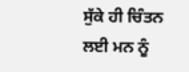ਸੁੱਕੇ ਹੀ ਚਿੰਤਨ ਲਈ ਮਨ ਨੂੰ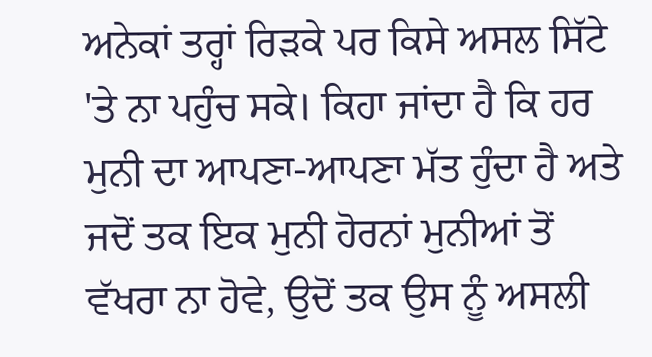ਅਨੇਕਾਂ ਤਰ੍ਹਾਂ ਰਿੜਕੇ ਪਰ ਕਿਸੇ ਅਸਲ ਸਿੱਟੇ 'ਤੇ ਨਾ ਪਹੁੰਚ ਸਕੇ। ਕਿਹਾ ਜਾਂਦਾ ਹੈ ਕਿ ਹਰ ਮੁਨੀ ਦਾ ਆਪਣਾ-ਆਪਣਾ ਮੱਤ ਹੁੰਦਾ ਹੈ ਅਤੇ ਜਦੋਂ ਤਕ ਇਕ ਮੁਨੀ ਹੋਰਨਾਂ ਮੁਨੀਆਂ ਤੋਂ ਵੱਖਰਾ ਨਾ ਹੋਵੇ, ਉਦੋਂ ਤਕ ਉਸ ਨੂੰ ਅਸਲੀ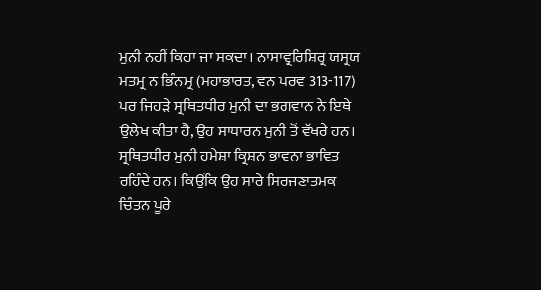ਮੁਨੀ ਨਹੀਂ ਕਿਹਾ ਜਾ ਸਕਦਾ। ਨਾਸਾਵ੍ਰਰਿਸ਼ਿਰ੍ਰ ਯਸ੍ਰਯ ਮਤਮ੍ਰ ਨ ਭਿੰਨਮ੍ਰ (ਮਹਾਭਾਰਤ, ਵਨ ਪਰਵ 313-117) ਪਰ ਜਿਹੜੇ ਸ੍ਰਥਿਤਧੀਰ ਮੁਨੀ ਦਾ ਭਗਵਾਨ ਨੇ ਇਥੇ ਉਲੇਖ ਕੀਤਾ ਹੈ, ਉਹ ਸਾਧਾਰਨ ਮੁਨੀ ਤੋਂ ਵੱਖਰੇ ਹਨ। ਸ੍ਰਥਿਤਧੀਰ ਮੁਨੀ ਹਮੇਸ਼ਾ ਕ੍ਰਿਸ਼ਨ ਭਾਵਨਾ ਭਾਵਿਤ ਰਹਿੰਦੇ ਹਨ। ਕਿਉਂਕਿ ਉਹ ਸਾਰੇ ਸਿਰਜਣਾਤਮਕ ਚਿੰਤਨ ਪੂਰੇ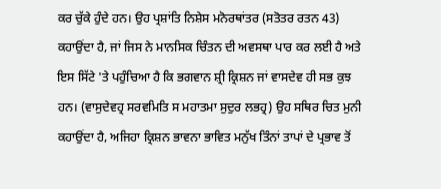ਕਰ ਚੁੱਕੇ ਹੁੰਦੇ ਹਨ। ਉਹ ਪ੍ਰਸ਼ਾਂਤਿ ਨਿਸ਼ੇਸ ਮਨੋਰਥਾਂਤਰ (ਸਤੋਤਰ ਰਤਨ 43) ਕਹਾਉਂਦਾ ਹੈ, ਜਾਂ ਜਿਸ ਨੇ ਮਾਨਸਿਕ ਚਿੰਤਨ ਦੀ ਅਵਸਥਾ ਪਾਰ ਕਰ ਲਈ ਹੈ ਅਤੇ ਇਸ ਸਿੱਟੇ 'ਤੇ ਪਹੁੰਚਿਆ ਹੈ ਕਿ ਭਗਵਾਨ ਸ਼੍ਰੀ ਕ੍ਰਿਸ਼ਨ ਜਾਂ ਵਾਸਦੇਵ ਹੀ ਸਭ ਕੁਝ ਹਨ। (ਵਾਸੁਦੇਵਹ੍ਰ ਸਰਵਮਿਤਿ ਸ ਮਹਾਤਮਾ ਸੁਦੁਰ ਲਭਹ੍ਰ) ਉਹ ਸਥਿਰ ਚਿਤ ਮੁਨੀ ਕਹਾਉਂਦਾ ਹੈ, ਅਜਿਹਾ ਕ੍ਰਿਸ਼ਨ ਭਾਵਨਾ ਭਾਵਿਤ ਮਨੁੱਖ ਤਿੰਨਾਂ ਤਾਪਾਂ ਦੇ ਪ੍ਰਭਾਵ ਤੋਂ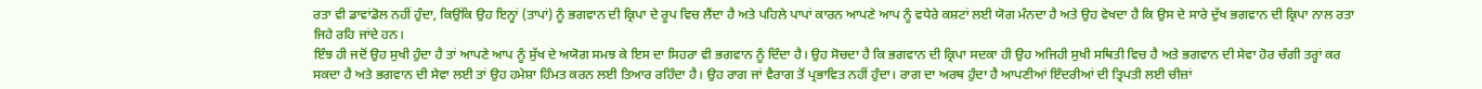ਰਤਾ ਵੀ ਡਾਵਾਂਡੋਲ ਨਹੀਂ ਹੁੰਦਾ, ਕਿਉਂਕਿ ਉਹ ਇਨ੍ਹਾਂ (ਤਾਪਾਂ) ਨੂੰ ਭਗਵਾਨ ਦੀ ਕ੍ਰਿਪਾ ਦੇ ਰੂਪ ਵਿਚ ਲੈਂਦਾ ਹੈ ਅਤੇ ਪਹਿਲੇ ਪਾਪਾਂ ਕਾਰਨ ਆਪਣੇ ਆਪ ਨੂੰ ਵਧੇਰੇ ਕਸ਼ਟਾਂ ਲਈ ਯੋਗ ਮੰਨਦਾ ਹੈ ਅਤੇ ਉਹ ਵੇਖਦਾ ਹੈ ਕਿ ਉਸ ਦੇ ਸਾਰੇ ਦੁੱਖ ਭਗਵਾਨ ਦੀ ਕ੍ਰਿਪਾ ਨਾਲ ਰਤਾ ਜਿਹੇ ਰਹਿ ਜਾਂਦੇ ਹਨ।
ਇੰਝ ਹੀ ਜਦੋਂ ਉਹ ਸੁਖੀ ਹੁੰਦਾ ਹੈ ਤਾਂ ਆਪਣੇ ਆਪ ਨੂੰ ਸੁੱਖ ਦੇ ਅਯੋਗ ਸਮਝ ਕੇ ਇਸ ਦਾ ਸਿਹਰਾ ਵੀ ਭਗਵਾਨ ਨੂੰ ਦਿੰਦਾ ਹੈ। ਉਹ ਸੋਚਦਾ ਹੈ ਕਿ ਭਗਵਾਨ ਦੀ ਕ੍ਰਿਪਾ ਸਦਕਾ ਹੀ ਉਹ ਅਜਿਹੀ ਸੁਖੀ ਸਥਿਤੀ ਵਿਚ ਹੈ ਅਤੇ ਭਗਵਾਨ ਦੀ ਸੇਵਾ ਹੋਰ ਚੰਗੀ ਤਰ੍ਹਾਂ ਕਰ ਸਕਦਾ ਹੈ ਅਤੇ ਭਗਵਾਨ ਦੀ ਸੇਵਾ ਲਈ ਤਾਂ ਉਹ ਹਮੇਸ਼ਾ ਹਿੰਮਤ ਕਰਨ ਲਈ ਤਿਆਰ ਰਹਿੰਦਾ ਹੈ। ਉਹ ਰਾਗ ਜਾਂ ਵੈਰਾਗ ਤੋਂ ਪ੍ਰਭਾਵਿਤ ਨਹੀਂ ਹੁੰਦਾ। ਰਾਗ ਦਾ ਅਰਥ ਹੁੰਦਾ ਹੈ ਆਪਣੀਆਂ ਇੰਦਰੀਆਂ ਦੀ ਤ੍ਰਿਪਤੀ ਲਈ ਚੀਜ਼ਾਂ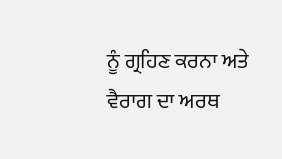ਨੂੰ ਗ੍ਰਹਿਣ ਕਰਨਾ ਅਤੇ ਵੈਰਾਗ ਦਾ ਅਰਥ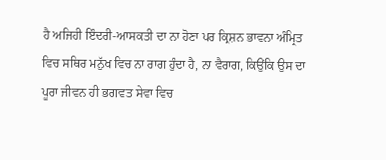ਹੈ ਅਜਿਹੀ ਇੰਦਰੀ-ਆਸਕਤੀ ਦਾ ਨਾ ਹੋਣਾ ਪਰ ਕ੍ਰਿਸ਼ਨ ਭਾਵਨਾ ਅੰਮ੍ਰਿਤ ਵਿਚ ਸਥਿਰ ਮਨੁੱਖ ਵਿਚ ਨਾ ਰਾਗ ਹੁੰਦਾ ਹੈ, ਨਾ ਵੈਰਾਗ, ਕਿਉਂਕਿ ਉਸ ਦਾ ਪੂਰਾ ਜੀਵਨ ਹੀ ਭਗਵਤ ਸੇਵਾ ਵਿਚ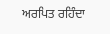ਅਰਪਿਤ ਰਹਿੰਦਾ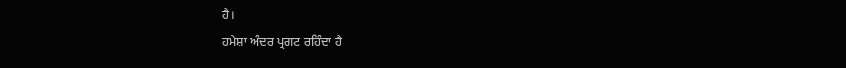ਹੈ।
ਹਮੇਸ਼ਾ ਅੰਦਰ ਪ੍ਰਗਟ ਰਹਿੰਦਾ ਹੈ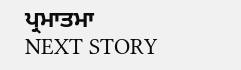ਪ੍ਰਮਾਤਮਾ
NEXT STORY